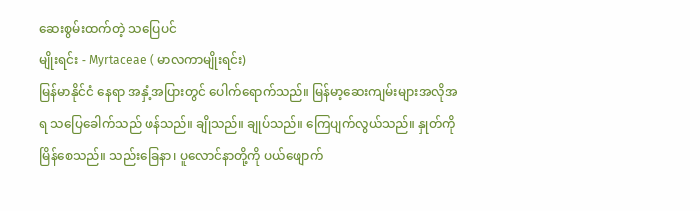ဆေးစွမ်းထက်တဲ့ သပြေပင်
မျိုးရင်း - Myrtaceae ( မာလကာမျိုးရင်း)
မြန်မာနိုင်ငံ နေရာ အနှံ့အပြားတွင် ပေါက်ရောက်သည်။ မြန်မာ့ဆေးကျမ်းများအလိုအရ သပြေခေါက်သည် ဖန်သည်။ ချိုသည်။ ချုပ်သည်။ ကြေပျက်လွယ်သည်။ နှုတ်ကို မြိန်စေသည်။ သည်းခြေနာ၊ ပူလောင်နာတို့ကို ပယ်ဖျောက်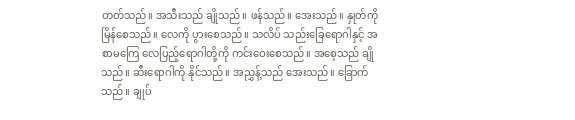တတ်သည်။ အသီးသည် ချိုသည်။ ဖန်သည်။ အေးသည်။ နှုတ်ကို မြိန်စေသည်။ လေကို ပွားစေသည်။ သလိပ် သည်းခြေရောဂါနှင့် အစာမကြေ လေပြည့်ရောဂါတို့ကို ကင်းဝေးစေသည်။ အစေ့သည် ချိုသည်။ ဆီးရောဂါကို နိုင်သည်။ အညွှန့်သည် အေးသည်။ ခြောက်သည်။ ချုပ်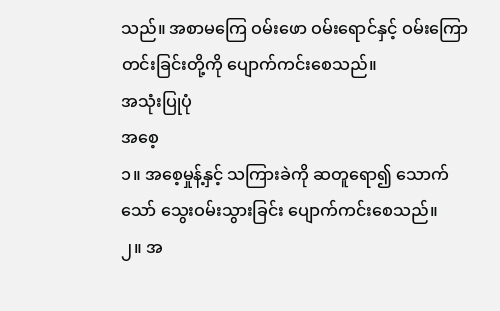သည်။ အစာမကြေ ဝမ်းဖော ဝမ်းရောင်နှင့် ဝမ်းကြောတင်းခြင်းတို့ကို ပျောက်ကင်းစေသည်။
အသုံးပြုပုံ
အစေ့
၁။ အစေ့မှုန့်နှင့် သကြားခဲကို ဆတူရော၍ သောက်သော် သွေးဝမ်းသွားခြင်း ပျောက်ကင်းစေသည်။
၂။ အ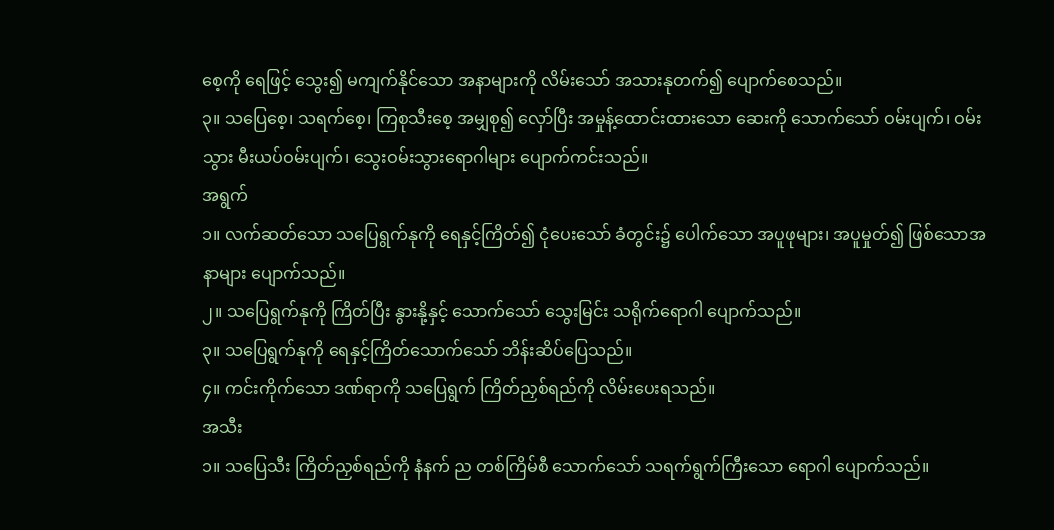စေ့ကို ရေဖြင့် သွေး၍ မကျက်နိုင်သော အနာများကို လိမ်းသော် အသားနုတက်၍ ပျောက်စေသည်။
၃။ သပြေစေ့၊ သရက်စေ့၊ ကြစုသီးစေ့ အမျှစု၍ လှော်ပြီး အမှုန့်ထောင်းထားသော ဆေးကို သောက်သော် ဝမ်းပျက်၊ ဝမ်းသွား မီးယပ်ဝမ်းပျက်၊ သွေးဝမ်းသွားရောဂါများ ပျောက်ကင်းသည်။
အရွက်
၁။ လက်ဆတ်သော သပြေရွက်နုကို ရေနှင့်ကြိတ်၍ ငုံပေးသော် ခံတွင်း၌ ပေါက်သော အပူဖုများ၊ အပူမှုတ်၍ ဖြစ်သောအနာများ ပျောက်သည်။
၂။ သပြေရွက်နုကို ကြိတ်ပြီး နွားနို့နှင့် သောက်သော် သွေးမြင်း သရိုက်ရောဂါ ပျောက်သည်။
၃။ သပြေရွက်နုကို ရေနှင့်ကြိတ်သောက်သော် ဘိန်းဆိပ်ပြေသည်။
၄။ ကင်းကိုက်သော ဒဏ်ရာကို သပြေရွက် ကြိတ်ညှစ်ရည်ကို လိမ်းပေးရသည်။
အသီး
၁။ သပြေသီး ကြိတ်ညှစ်ရည်ကို နံနက် ည တစ်ကြိမ်စီ သောက်သော် သရက်ရွက်ကြီးသော ရောဂါ ပျောက်သည်။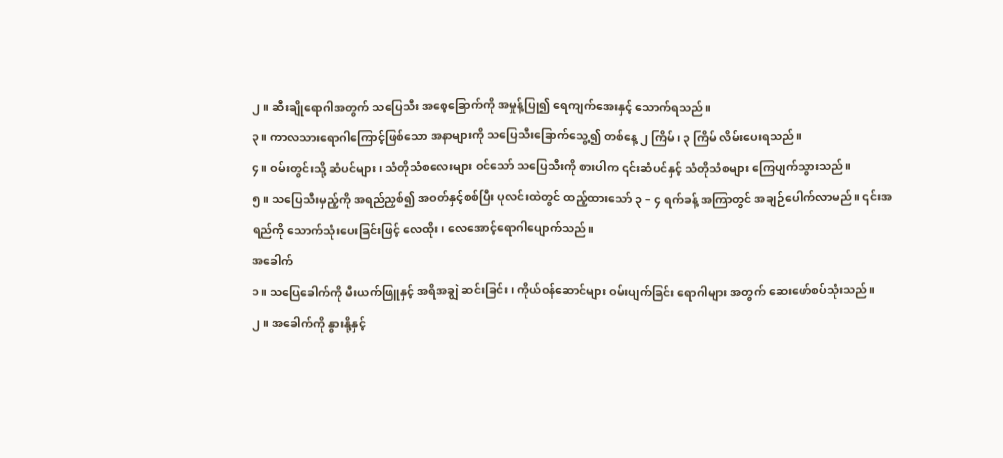၂။ ဆီးချိုရောဂါအတွက် သပြေသီး အစေ့ခြောက်ကို အမှုန့်ပြု၍ ရေကျက်အေးနှင့် သောက်ရသည်။
၃။ ကာလသားရောဂါကြောင့်ဖြစ်သော အနာများကို သပြေသီးခြောက်သွေ့၍ တစ်နေ့ ၂ ကြိမ်၊ ၃ ကြိမ် လိမ်းပေးရသည်။
၄။ ဝမ်းတွင်းသို့ ဆံပင်များ၊ သံတိုသံစလေးများ ဝင်သော် သပြေသီးကို စားပါက ၎င်းဆံပင်နှင့် သံတိုသံစများ ကြေပျက်သွားသည်။
၅။ သပြေသီးမှည့်ကို အရည်ညှစ်၍ အဝတ်နှင့်စစ်ပြီး ပုလင်းထဲတွင် ထည့်ထားသော် ၃ – ၄ ရက်ခန့် အကြာတွင် အချဉ်ပေါက်လာမည်။ ၎င်းအရည်ကို သောက်သုံးပေးခြင်းဖြင့် လေထိုး၊ လေအောင့်ရောဂါပျောက်သည်။
အခေါက်
၁။ သပြေခေါက်ကို မီးယက်ဖြူနှင့် အရိအချွဲ ဆင်းခြင်း၊ ကိုယ်ဝန်ဆောင်များ ဝမ်းပျက်ခြင်း ရောဂါများ အတွက် ဆေးဖော်စပ်သုံးသည်။
၂။ အခေါက်ကို နွားနို့နှင့်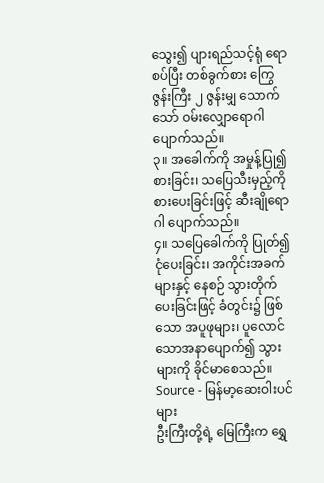သွေး၍ ပျားရည်သင့်ရုံ ရောစပ်ပြီး တစ်ခွက်စား ကြွေဇွန်းကြီး ၂ ဇွန်းမျှ သောက်သော် ဝမ်းလျှောရောဂါ ပျောက်သည်။
၃။ အခေါက်ကို အမှုန့်ပြု၍ စားခြင်း၊ သပြေသီးမှည့်ကို စားပေးခြင်းဖြင့် ဆီးချိုရောဂါ ပျောက်သည်။
၄။ သပြေခေါက်ကို ပြုတ်၍ ငုံပေးခြင်း၊ အကိုင်းအခက်များနှင့် နေစဉ် သွားတိုက်ပေးခြင်းဖြင့် ခံတွင်း၌ ဖြစ်သော အပူဖုများ၊ ပူလောင်သောအနာပျောက်၍ သွားများကို ခိုင်မာစေသည်။
Source - မြန်မာ့ဆေးဝါးပင်များ
ဦးကြီးတို့ရဲ့ မြေကြီးက ရွှေ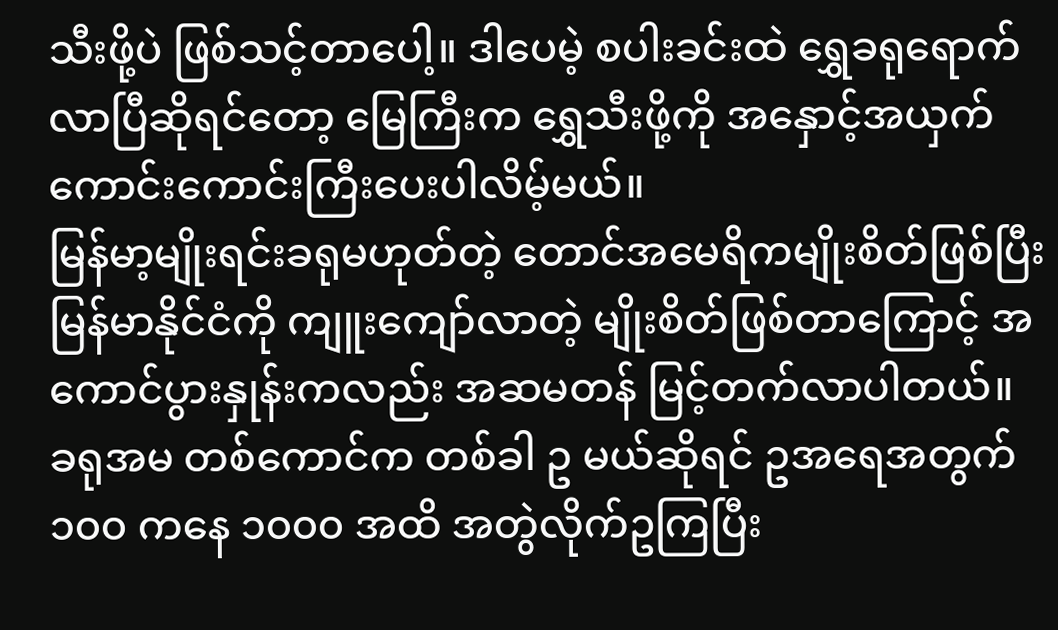သီးဖို့ပဲ ဖြစ်သင့်တာပေါ့။ ဒါပေမဲ့ စပါးခင်းထဲ ရွှေခရုရောက်လာပြီဆိုရင်တော့ မြေကြီးက ရွှေသီးဖို့ကို အနှောင့်အယှက် ကောင်းကောင်းကြီးပေးပါလိမ့်မယ်။
မြန်မာ့မျိုးရင်းခရုမဟုတ်တဲ့ တောင်အမေရိကမျိုးစိတ်ဖြစ်ပြီး မြန်မာနိုင်ငံကို ကျူးကျော်လာတဲ့ မျိုးစိတ်ဖြစ်တာကြောင့် အကောင်ပွားနှုန်းကလည်း အဆမတန် မြင့်တက်လာပါတယ်။
ခရုအမ တစ်ကောင်က တစ်ခါ ဥ မယ်ဆိုရင် ဥအရေအတွက် ၁၀၀ ကနေ ၁၀၀၀ အထိ အတွဲလိုက်ဥကြပြီး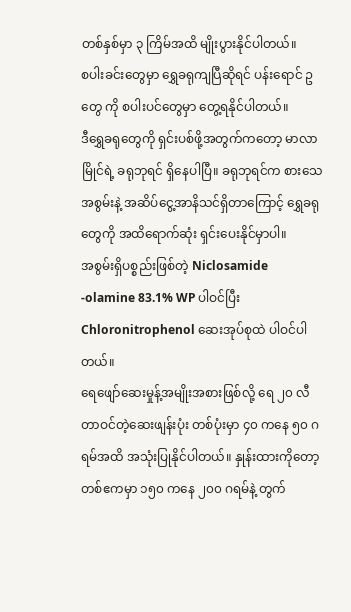တစ်နှစ်မှာ ၃ ကြိမ်အထိ မျိုးပွားနိုင်ပါတယ်။
စပါးခင်းတွေမှာ ရွှေခရုကျပြီဆိုရင် ပန်းရောင် ဥ တွေ ကို စပါးပင်တွေမှာ တွေ့ရနိုင်ပါတယ်။
ဒီရွှေခရုတွေကို ရှင်းပစ်ဖို့အတွက်ကတော့ မာလာမြိုင်ရဲ့ ခရုဘုရင် ရှိနေပါပြီ။ ခရုဘုရင်က စားသေအစွမ်းနဲ့ အဆိပ်ငွေ့အာနိသင်ရှိတာကြောင့် ရွှေခရုတွေကို အထိရောက်ဆုံး ရှင်းပေးနိုင်မှာပါ။
အစွမ်းရှိပစ္စည်းဖြစ်တဲ့ Niclosamide -olamine 83.1% WP ပါဝင်ပြီး Chloronitrophenol ဆေးအုပ်စုထဲ ပါဝင်ပါတယ်။
ရေဖျော်ဆေးမှုန့်အမျိုးအစားဖြစ်လို့ ရေ ၂၀ လီတာဝင်တဲ့ဆေးဖျန်းပုံး တစ်ပုံးမှာ ၄၀ ကနေ ၅၀ ဂရမ်အထိ အသုံးပြုနိုင်ပါတယ်။ နှုန်းထားကိုတော့ တစ်ဧကမှာ ၁၅၀ ကနေ ၂၀၀ ဂရမ်နဲ့ တွက်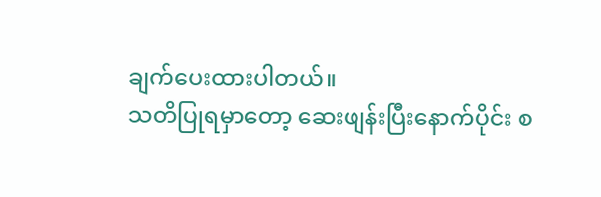ချက်ပေးထားပါတယ်။
သတိပြုရမှာတော့ ဆေးဖျန်းပြီးနောက်ပိုင်း စ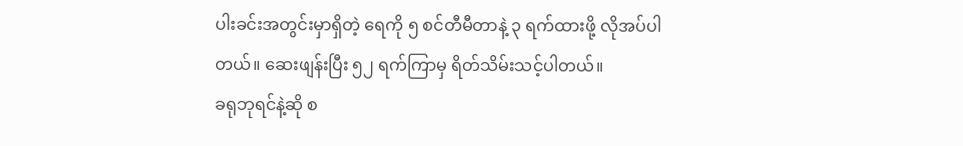ပါးခင်းအတွင်းမှာရှိတဲ့ ရေကို ၅ စင်တီမီတာနဲ့ ၃ ရက်ထားဖို့ လိုအပ်ပါတယ်။ ဆေးဖျန်းပြီး ၅၂ ရက်ကြာမှ ရိတ်သိမ်းသင့်ပါတယ်။
ခရုဘုရင်နဲ့ဆို စ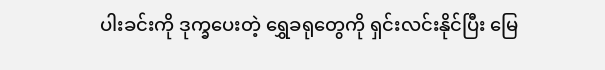ပါးခင်းကို ဒုက္ခပေးတဲ့ ရွှေခရုတွေကို ရှင်းလင်းနိုင်ပြီး မြေ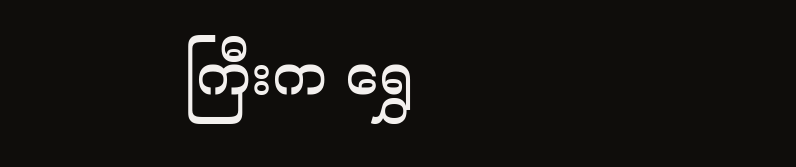ကြီးက ရွှေ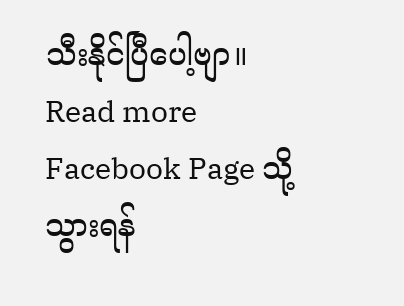သီးနိုင်ပြီပေါ့ဗျာ။
Read more
Facebook Page သို့သွားရန်